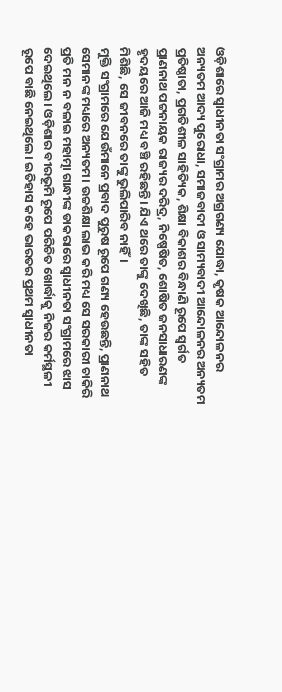ଓଡ଼ିଶାରେ ସ୍ୱାଧୀନତା ସଂଗ୍ରାମର ଅଗ୍ରଗଣ୍ୟ ଯୋଦ୍ଧା, କୃଷକ ଆନ୍ଦୋଳନର ଅନ୍ୟତମ ଆଦ୍ୟ ପୁରୋଧା, ସମାଜବାଦୀ ଓ ସାମ୍ୟବାଦୀ ଆନ୍ଦୋଳନର ଅନ୍ୟତମ ପ୍ରତିଷ୍ଠାତା, ପ୍ରଗତିଶୀଳ ସାହିତ୍ୟିକ, ଶିକ୍ଷା ବିକାଶର ବିନ୍ଧାଣି ରୂପେ ସ୍ୱର୍ଗତ ପ୍ରାଣନାଥ ପଟ୍ଟନାୟକ ରାଜ୍ୟର ଦରିଦ୍ର, ନିଷ୍ପେଷିତ, ଶୋଷିତ ଜନସାଧାରଣଙ୍କ ହୃଦୟରେ ଆଜି ମଧ୍ୟ ବଞ୍ଚି ରହିଛନ୍ତି। ଯିଏ ଥରେ ତାଙ୍କୁ ଦେଖିଛି, ତାଙ୍କ ସହିତ ମିଶିଛି, ସେ ଜୀବନରେ ତାଙ୍କୁ ଭୁଲିପାରିବ ନାହିଁ।
ମୁକ୍ତି ସଂଗ୍ରାମରେ ଯେଉଁମାନେ ପ୍ରବାଦ ପୁରୁଷ ରୂପେ ଗଣ୍ୟ ହେଉଛନ୍ତି, ପ୍ରାଣନାଥ ସେମାନଙ୍କ ମଧ୍ୟରେ ଅନ୍ୟତମ। ଉଚ୍ଚଶିକ୍ଷା ଲାଭ କରି ମଧ୍ୟ ସେ ସରକାରୀ ଚାକିରି ପ୍ରତି ମନ ନ ବଳାଇ ମହାତ୍ମା ଗାନ୍ଧୀଙ୍କ ଡାକରାରେ ସ୍ୱାଧୀନତା ସଂଗ୍ରାମରେ ଝାସ ଦେଇଥିଲେ। ଓଡ଼ିଶାର ବୀରଭୂମି ରୂପେ ପରିଚିତ ଖୋର୍ଦ୍ଧାକୁ ନିଜର କର୍ମସ୍ଥଳୀ ରୂପେ ବାଛି ନେଇଥିଲେ। ଇତିହାସ କହେ ଭାରତର ପ୍ରଥମ ସ୍ୱାଧୀନତା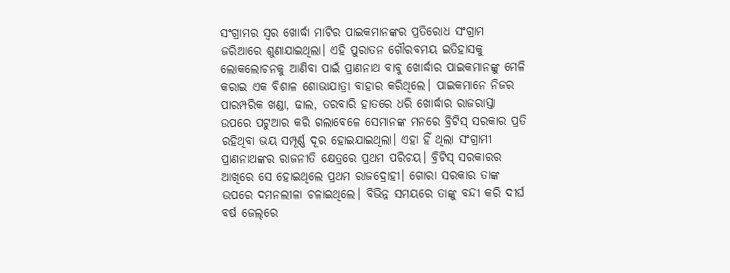ସଂଗ୍ରାମର ସ୍ୱର ଖୋର୍ଦ୍ଧା ମାଟିର ପାଇକମାନଙ୍କର ପ୍ରତିରୋଧ ସଂଗ୍ରାମ ଜରିଆରେ ଶୁଣାଯାଇଥିଲା। ଏହି ପୁରାତନ ଗୌରବମୟ ଇତିହାସକୁ ଲୋକଲୋଚନକୁ ଆଣିବା ପାଇଁ ପ୍ରାଣନାଥ ବାବୁ ଖୋର୍ଦ୍ଧାର ପାଇକମାନଙ୍କୁ ମେଳି କରାଇ ଏକ ବିଶାଳ ଶୋଭାଯାତ୍ରା ବାହାର କରିଥିଲେ। ପାଇକମାନେ ନିଜର ପାରମ୍ପରିକ ଖଣ୍ଡା, ଢାଲ, ତରବାରି ହାତରେ ଧରି ଖୋର୍ଦ୍ଧାର ରାଜରାସ୍ତା ଉପରେ ପଟୁଆର କରି ଗଲାବେଳେ ସେମାନଙ୍କ ମନରେ ବ୍ରିଟିସ୍‌ ସରକାର ପ୍ରତି ରହିଥିବା ଭୟ ସମ୍ପୂର୍ଣ୍ଣ ଦୂର ହୋଇଯାଇଥିଲା। ଏହା ହିଁ ଥିଲା ସଂଗ୍ରାମୀ ପ୍ରାଣନାଥଙ୍କର ରାଜନୀତି କ୍ଷେତ୍ରରେ ପ୍ରଥମ ପରିଚୟ। ବ୍ରିଟିସ୍‌ ସରକାରର ଆଖିରେ ସେ ହୋଇଥିଲେ ପ୍ରଥମ ରାଜଦ୍ରୋହୀ। ଗୋରା ସରକାର ତାଙ୍କ ଉପରେ ଦମନଲୀଳା ଚଳାଇଥିଲେ। ବିଭିନ୍ନ ସମୟରେ ତାଙ୍କୁ ବନ୍ଦୀ କରି ଦୀର୍ଘ ବର୍ଷ ଜେଲ୍‌ରେ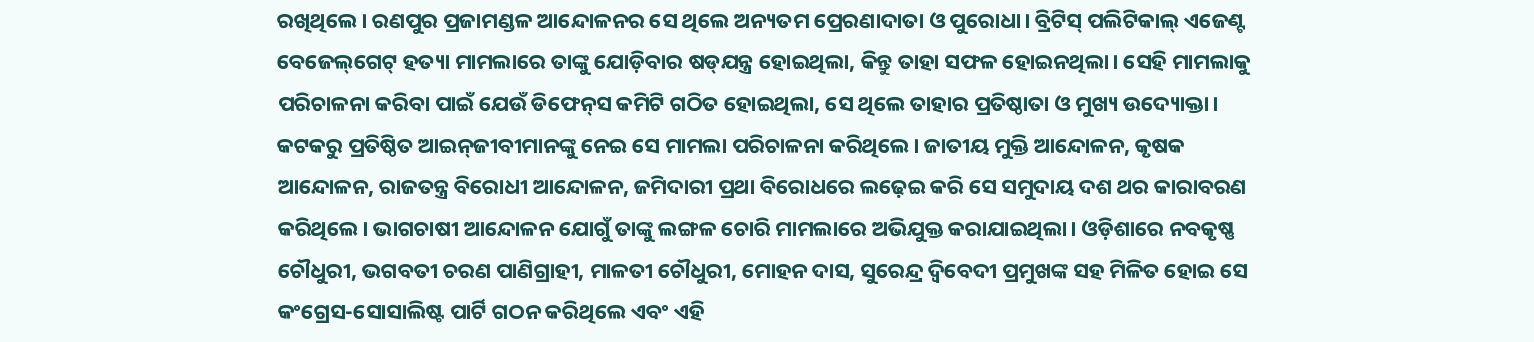ରଖିଥିଲେ। ରଣପୁର ପ୍ରଜାମଣ୍ଡଳ ଆନ୍ଦୋଳନର ସେ ଥିଲେ ଅନ୍ୟତମ ପ୍ରେରଣାଦାତା ଓ ପୁରୋଧା। ବ୍ରିଟିସ୍‌ ପଲିଟିକାଲ୍ ଏଜେଣ୍ଟ ବେଜେଲ୍‌ଗେଟ୍ ହତ୍ୟା ମାମଲାରେ ତାଙ୍କୁ ଯୋଡ଼ିବାର ଷଡ୍‌ଯନ୍ତ୍ର ହୋଇଥିଲା, କିନ୍ତୁ ତାହା ସଫଳ ହୋଇନଥିଲା। ସେହି ମାମଲାକୁ ପରିଚାଳନା କରିବା ପାଇଁ ଯେଉଁ ଡିଫେନ୍‌ସ କମିଟି ଗଠିତ ହୋଇଥିଲା, ସେ ଥିଲେ ତାହାର ପ୍ରତିଷ୍ଠାତା ଓ ମୁଖ୍ୟ ଉଦ୍ୟୋକ୍ତା। କଟକରୁ ପ୍ରତିଷ୍ଠିତ ଆଇନ୍‌ଜୀବୀମାନଙ୍କୁ ନେଇ ସେ ମାମଲା ପରିଚାଳନା କରିଥିଲେ। ଜାତୀୟ ମୁକ୍ତି ଆନ୍ଦୋଳନ, କୃଷକ ଆନ୍ଦୋଳନ, ରାଜତନ୍ତ୍ର ବିରୋଧୀ ଆନ୍ଦୋଳନ, ଜମିଦାରୀ ପ୍ରଥା ବିରୋଧରେ ଲଢ଼େଇ କରି ସେ ସମୁଦାୟ ଦଶ ଥର କାରାବରଣ କରିଥିଲେ। ଭାଗଚାଷୀ ଆନ୍ଦୋଳନ ଯୋଗୁଁ ତାଙ୍କୁ ଲଙ୍ଗଳ ଚୋରି ମାମଲାରେ ଅଭିଯୁକ୍ତ କରାଯାଇଥିଲା। ଓଡ଼ିଶାରେ ନବକୃଷ୍ଣ ଚୌଧୁରୀ, ଭଗବତୀ ଚରଣ ପାଣିଗ୍ରାହୀ, ମାଳତୀ ଚୌଧୁରୀ, ମୋହନ ଦାସ, ସୁରେନ୍ଦ୍ର ଦ୍ୱିବେଦୀ ପ୍ରମୁଖଙ୍କ ସହ ମିଳିତ ହୋଇ ସେ କଂଗ୍ରେସ-ସୋସାଲିଷ୍ଟ ପାର୍ଟି ଗଠନ କରିଥିଲେ ଏବଂ ଏହି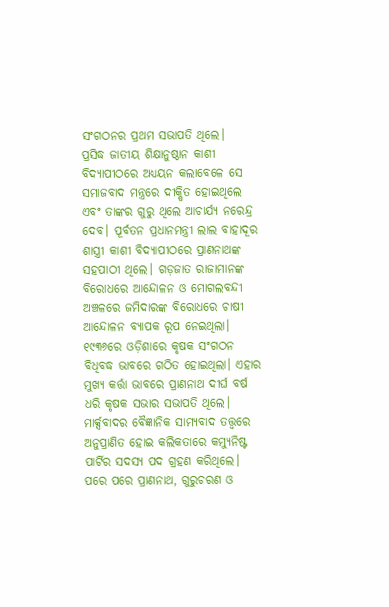ସଂଗଠନର ପ୍ରଥମ ସଭାପତି ଥିଲେ।
ପ୍ରସିଦ୍ଧ ଜାତୀୟ ଶିକ୍ଷାନୁଷ୍ଠାନ କାଶୀ ବିଦ୍ୟାପୀଠରେ ଅଧ୍ୟୟନ କଲାବେଳେ ସେ ସମାଜବାଦ ମନ୍ତ୍ରରେ ଦୀକ୍ଷିତ ହୋଇଥିଲେ ଏବଂ ତାଙ୍କର ଗୁରୁ ଥିଲେ ଆଚାର୍ଯ୍ୟ ନରେନ୍ଦ୍ର ଦେବ। ପୂର୍ବତନ ପ୍ରଧାନମନ୍ତ୍ରୀ ଲାଲ ବାହାଦୂର ଶାସ୍ତ୍ରୀ କାଶୀ ବିଦ୍ୟାପୀଠରେ ପ୍ରାଣନାଥଙ୍କ ସହପାଠୀ ଥିଲେ। ଗଡ଼ଜାତ ରାଜାମାନଙ୍କ ବିରୋଧରେ ଆନ୍ଦୋଳନ ଓ ମୋଗଲବନ୍ଦୀ ଅଞ୍ଚଳରେ ଜମିଦାରଙ୍କ ବିରୋଧରେ ଚାଷୀ ଆନ୍ଦୋଳନ ବ୍ୟାପକ ରୂପ ନେଇଥିଲା। ୧୯୩୬ରେ ଓଡ଼ିଶାରେ କୃଷକ ସଂଗଠନ ବିଧିବଦ୍ଧ ଭାବରେ ଗଠିତ ହୋଇଥିଲା। ଏହାର ମୁଖ୍ୟ କର୍ତ୍ତା ଭାବରେ ପ୍ରାଣନାଥ ଦୀର୍ଘ ବର୍ଷ ଧରି କୃଷକ ସଭାର ସଭାପତି ଥିଲେ। ମାର୍କ୍ସବାଦର ବୈଜ୍ଞାନିକ ସାମ୍ୟବାଦ ତତ୍ତ୍ୱରେ ଅନୁପ୍ରାଣିତ ହୋଇ କଲିକତାରେ କମ୍ୟୁନିଷ୍ଟ ପାର୍ଟିର ସଦସ୍ୟ ପଦ ଗ୍ରହଣ କରିଥିଲେ। ପରେ ପରେ ପ୍ରାଣନାଥ, ଗୁରୁଚରଣ ଓ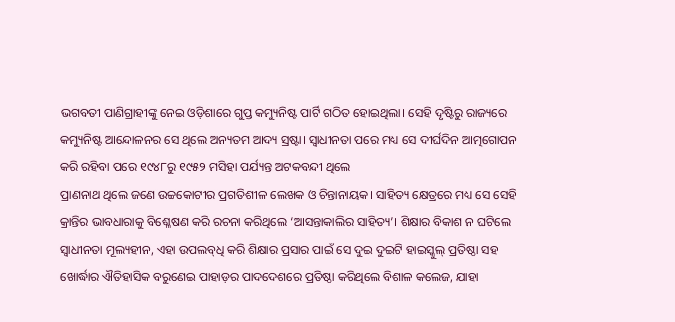ଭଗବତୀ ପାଣିଗ୍ରାହୀଙ୍କୁ ନେଇ ଓଡ଼ିଶାରେ ଗୁପ୍ତ କମ୍ୟୁନିଷ୍ଟ ପାର୍ଟି ଗଠିତ ହୋଇଥିଲା। ସେହି ଦୃଷ୍ଟିରୁ ରାଜ୍ୟରେ କମ୍ୟୁନିଷ୍ଟ ଆନ୍ଦୋଳନର ସେ ଥିଲେ ଅନ୍ୟତମ ଆଦ୍ୟ ସ୍ରଷ୍ଟା। ସ୍ୱାଧୀନତା ପରେ ମଧ୍ୟ ସେ ଦୀର୍ଘଦିନ ଆତ୍ମଗୋପନ କରି ରହିବା ପରେ ୧୯୪୮ରୁ ୧୯୫୨ ମସିହା ପର୍ଯ୍ୟନ୍ତ ଅଟକବନ୍ଦୀ ଥିଲେ
ପ୍ରାଣନାଥ ଥିଲେ ଜଣେ ଉଚ୍ଚକୋଟୀର ପ୍ରଗତିଶୀଳ ଲେଖକ ଓ ଚିନ୍ତାନାୟକ। ସାହିତ୍ୟ କ୍ଷେତ୍ରରେ ମଧ୍ୟ ସେ ସେହି କ୍ରାନ୍ତିର ଭାବଧାରାକୁ ବିଶ୍ଳେଷଣ କରି ରଚନା କରିଥିଲେ ‘ଆସନ୍ତାକାଲିର ସାହିତ୍ୟ’। ଶିକ୍ଷାର ବିକାଶ ନ ଘଟିଲେ ସ୍ୱାଧୀନତା ମୂଲ୍ୟହୀନ, ଏହା ଉପଲବ୍‌ଧି କରି ଶିକ୍ଷାର ପ୍ରସାର ପାଇଁ ସେ ଦୁଇ ଦୁଇଟି ହାଇସ୍କୁଲ୍ ପ୍ରତିଷ୍ଠା ସହ ଖୋର୍ଦ୍ଧାର ଐତିହାସିକ ବରୁଣେଇ ପାହାଡ଼ର ପାଦଦେଶରେ ପ୍ରତିଷ୍ଠା କରିଥିଲେ ବିଶାଳ କଲେଜ, ଯାହା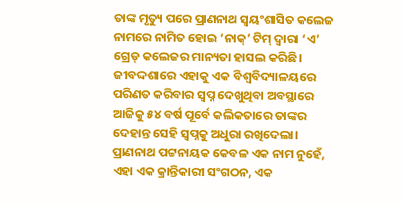ତାଙ୍କ ମୃତ୍ୟୁ ପରେ ପ୍ରାଣନାଥ ସ୍ୱୟଂଶାସିତ କଲେଜ ନାମରେ ନାମିତ ହୋଇ ‘ନାକ୍’ ଟିମ୍ ଦ୍ୱାରା ‘ଏ’ ଗ୍ରେଡ୍ କଲେଜର ମାନ୍ୟତା ହାସଲ କରିଛି। ଜୀବଦ୍ଦଶାରେ ଏହାକୁ ଏକ ବିଶ୍ୱବିଦ୍ୟାଳୟରେ ପରିଣତ କରିବାର ସ୍ୱପ୍ନ ଦେଖୁଥିବା ଅବସ୍ଥାରେ ଆଜିକୁ ୫୪ ବର୍ଷ ପୂର୍ବେ କଲିକତାରେ ତାଙ୍କର ଦେହାନ୍ତ ସେହି ସ୍ୱପ୍ନକୁ ଅଧୁରା ରଖିଦେଲା। ପ୍ରାଣନାଥ ପଟ୍ଟନାୟକ କେବଳ ଏକ ନାମ ନୁହେଁ, ଏହା ଏକ କ୍ରାନ୍ତିକାରୀ ସଂଗଠନ, ଏକ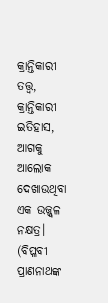କ୍ରାନ୍ତିକାରୀ ତତ୍ତ୍ୱ, କ୍ରାନ୍ତିକାରୀ ଇତିହାସ, ଆଗକୁ ଆଲୋକ ଦେଖାଉଥିବା ଏକ ଉଜ୍ଜ୍ୱଳ ନକ୍ଷତ୍ର।
(ବିପ୍ଳବୀ ପ୍ରାଣନାଥଙ୍କ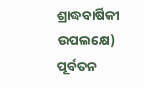ଶ୍ରାଦ୍ଧବାର୍ଷିକୀ ଉପଲକ୍ଷେ)
ପୂର୍ବତନ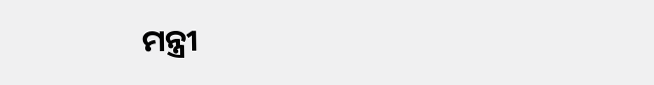ମନ୍ତ୍ରୀ